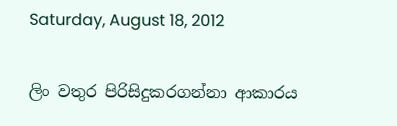Saturday, August 18, 2012

ලිං වතුර පිරිසිදුකරගන්නා ආකාරය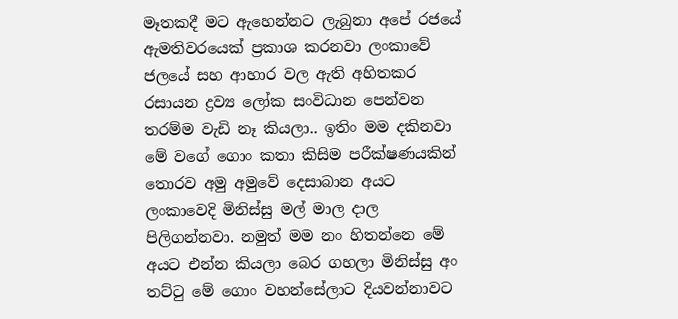මෑතකදී මට ඇහෙන්නට ලැබුනා අපේ රජයේ ඇමතිවරයෙක් ප්‍රකාශ කරනවා ලංකාවේ ජලයේ සහ ආහාර වල ඇති අහිතකර රසායන ද්‍රව්‍ය ලෝක සංවිධාන පෙන්වන තරම්ම වැඩි නෑ කියලා.. ඉතිං මම දකිනවා මේ වගේ ගොං කතා කිසිම පරීක්ෂණයකින් තොරව අමු අමුවේ දෙසාබාන අයට ලංකාවෙදි මිනිස්සු මල් මාල දාල පිලිගන්නවා. නමුත් මම නං හිතන්නෙ මේ අයට එන්න කියලා බෙර ගහලා මිනිස්සු අං තට්ටු මේ ගොං වහන්සේලාට දියවන්නාවට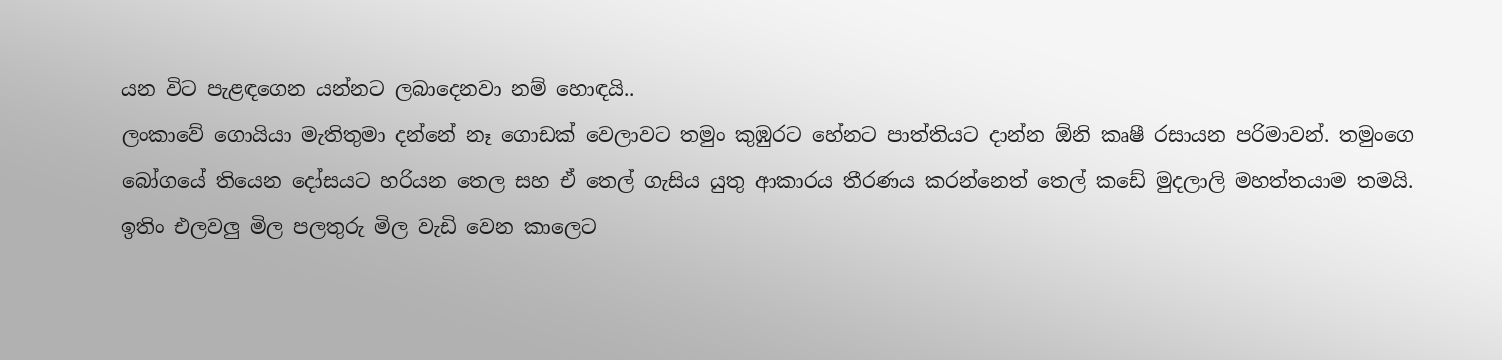යන විට පැළඳගෙන යන්නට ලබාදෙනවා නම් හොඳයි..
ලංකාවේ ගොයියා මැතිතුමා දන්නේ නෑ ගොඩක් වෙලාවට තමුං කුඹුරට හේනට පාත්තියට දාන්න ඕනි කෘෂී රසායන පරිමාවන්. තමුංගෙ බෝගයේ තියෙන දෝසයට හරියන තෙල සහ ඒ තෙල් ගැසිය යුතු ආකාරය තීරණය කරන්නෙත් තෙල් කඩේ මුදලාලි මහත්තයාම තමයි. ඉතිං එලවලු මිල පලතුරු මිල වැඩි වෙන කාලෙට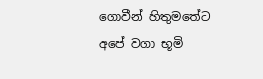ගොවීන් හිතුමතේට අපේ වගා භූමි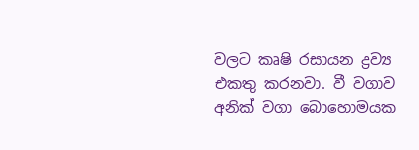වලට කෘෂි රසායන ද්‍රව්‍ය එකතු කරනවා. වී වගාව අනික් වගා බොහොමයක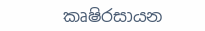කෘෂිරසායන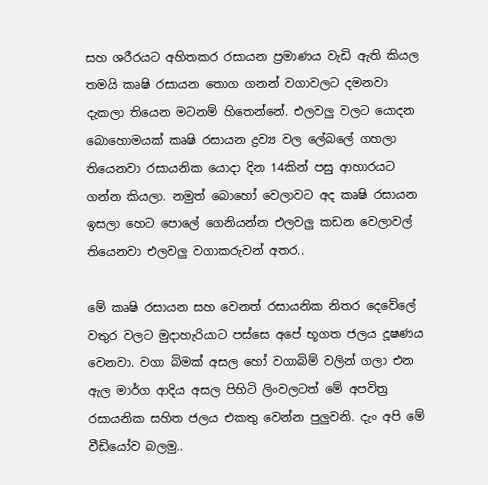සහ ශරීරයට අහිතකර රසායන ප්‍රමාණය වැඩි ඇති කියල තමයි කෘෂි රසායන තොග ගනන් වගාවලට දමනවා දැකලා තියෙන මටනම් හිතෙන්නේ. එලවලු වලට යොදන බොහොමයක් කෘෂි රසායන ද්‍රව්‍ය වල ලේබලේ ගහලා තියෙනවා රසායනික යොදා දින 14කින් පසු ආහාරයට ගන්න කියලා. නමුත් බොහෝ වෙලාවට අද කෘෂි රසායන ඉසලා හෙට පොලේ ගෙනියන්න එලවලු කඩන වෙලාවල් තියෙනවා එලවලු වගාකරුවන් අතර..

මේ කෘෂි රසායන සහ වෙනත් රසායනික නිතර දෙවේලේ වතුර වලට මුදාහැරියාට පස්සෙ අපේ භූගත ජලය දූෂණය වෙනවා. වගා බිමක් අසල හෝ වගාබිම් වලින් ගලා එන ඇල මාර්ග ආදිය අසල පිහිටි ලිංවලටත් මේ අපවිත්‍ර රසායනික සහිත ජලය එකතු වෙන්න පුලුවනි. දැං අපි මේ වීඩියෝව බලමු..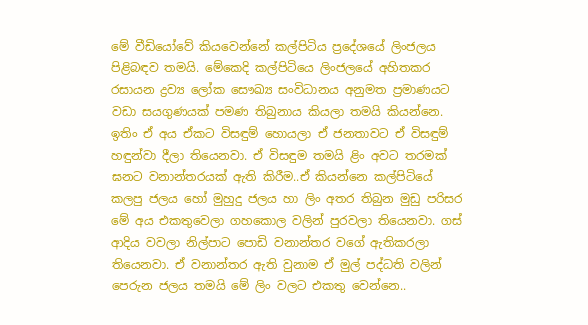මේ වීඩියෝවේ කියවෙන්නේ කල්පිටිය ප්‍රදේශයේ ලිංජලය පිළිබඳව තමයි. මේකෙදි කල්පිටියෙ ලිංජලයේ අහිතකර රසායන ද්‍රව්‍ය ලෝක සෞඛ්‍ය සංවිධානය අනුමත ප්‍රමාණයට වඩා සයගුණයක් පමණ තිබුනාය කියලා තමයි කියන්නෙ. ඉතිං ඒ අය ඒකට විසඳුම් හොයලා ඒ ජනතාවට ඒ විසඳුම් හඳුන්වා දීලා තියෙනවා. ඒ විසඳුම තමයි ළිං අවට තරමක් ඝනට වනාන්තරයක් ඇති කිරීම..ඒ කියන්නෙ කල්පිටියේ කලපු ජලය හෝ මුහුදු ජලය හා ලිං අතර තිබුන මුඩු පරිසර මේ අය එකතුවෙලා ගහකොල වලින් පුරවලා තියෙනවා. ගස් ආදිය වවලා නිල්පාට පොඩි වනාන්තර වගේ ඇතිකරලා තියෙනවා. ඒ වනාන්තර ඇති වුනාම ඒ මුල් පද්ධති වලින් පෙරුන ජලය තමයි මේ ලිං වලට එකතු වෙන්නෙ..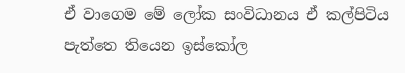ඒ වාගෙම මේ ලෝක සංවිධානය ඒ කල්පිටිය පැත්තෙ තියෙන ඉස්කෝල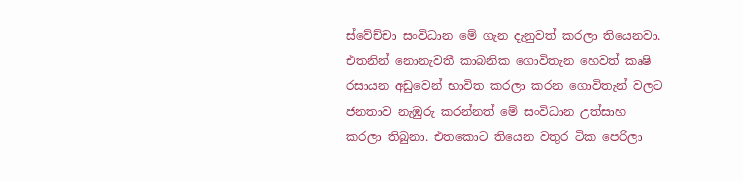ස්වේච්චා සංවිධාන මේ ගැන දැනුවත් කරලා තියෙනවා. එතනින් නොනැවතී කාබනික ගොවිතැන හෙවත් කෘෂි රසායන අඩුවෙන් භාවිත කරලා කරන ගොවිතැන් වලට ජනතාව නැඹුරු කරන්නත් මේ සංවිධාන උත්සාහ කරලා තිබුනා. එතකොට තියෙන වතුර ටික පෙරිලා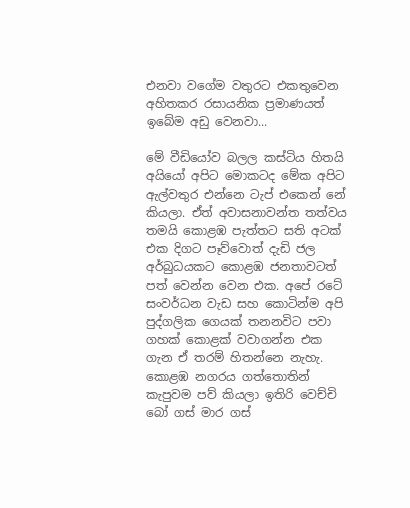එනවා වගේම වතුරට එකතුවෙන අහිතකර රසායනික ප්‍රමාණයත් ඉබේම අඩු වෙනවා...

මේ වීඩියෝව බලල කස්ටිය හිතයි අයියෝ අපිට මොකටද මේක අපිට ඇල්වතුර එන්නෙ ටැප් එකෙන් නේ කියලා. ඒත් අවාසනාවන්ත තත්වය තමයි කොළඹ පැත්තට සති අටක් එක දිගට පෑව්වොත් දැඩි ජල අර්බුධයකට කොළඹ ජනතාවටත් පත් වෙන්න වෙන එක. අපේ රටේ සංවර්ධන වැඩ සහ කොටින්ම අපි පුද්ගලික ගෙයක් තනනවිට පවා ගහක් කොළක් වවාගන්න එක ගැන ඒ තරම් හිතන්නෙ නැහැ. කොළඹ නගරය ගත්තොතින් කැපුවම පව් කියලා ඉතිරි වෙච්චි බෝ ගස් මාර ගස්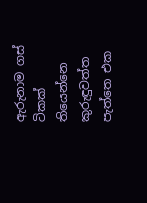ඇරුනාම ගස් ටිකක් තියෙන්නෙ කුරුඳුවත්ත පැත්තෙ එක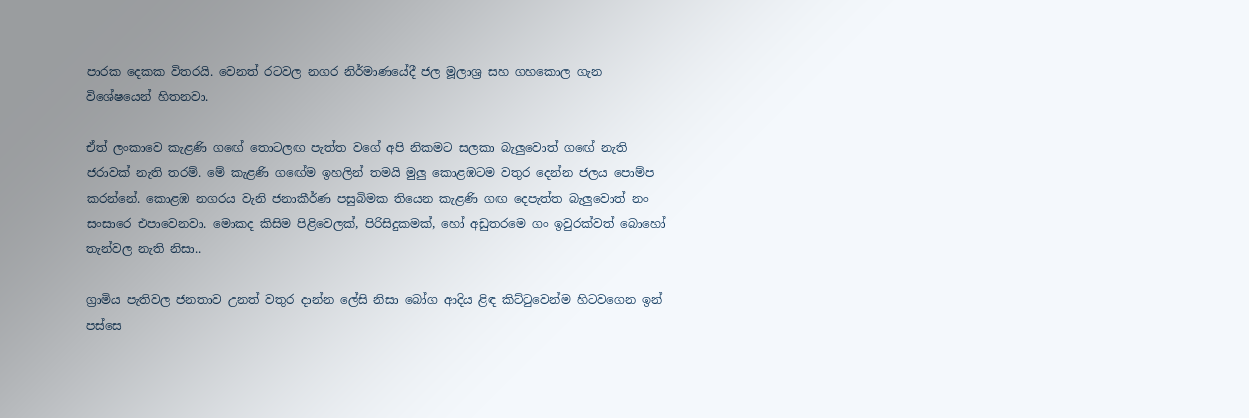පාරක දෙකක විතරයි. වෙනත් රටවල නගර නිර්මාණයේදී ජල මූලාශ්‍ර සහ ගහකොල ගැන විශේෂයෙන් හිතනවා.

ඒත් ලංකාවෙ කැළණි ගඟේ තොටලඟ පැත්ත වගේ අපි නිකමට සලකා බැලුවොත් ගඟේ නැති ජරාවක් නැති තරම්. මේ කැළණි ගඟේම ඉහලින් තමයි මුලු කොළඹටම වතුර දෙන්න ජලය පොම්ප කරන්නේ. කොළඹ නගරය වැනි ජනාකීර්ණ පසුබිමක තියෙන කැළණි ගඟ දෙපැත්ත බැලුවොත් නං සංසාරෙ එපාවෙනවා. මොකද කිසිම පිළිවෙලක්, පිරිසිදුකමක්, හෝ අඩුතරමෙ ගං ඉවුරක්වත් බොහෝ තැන්වල නැති නිසා..

ග්‍රාමිය පැතිවල ජනතාව උනත් වතුර දාන්න ලේසි නිසා බෝග ආදිය ළිඳ කිට්ටුවෙන්ම හිටවගෙන ඉන් පස්සෙ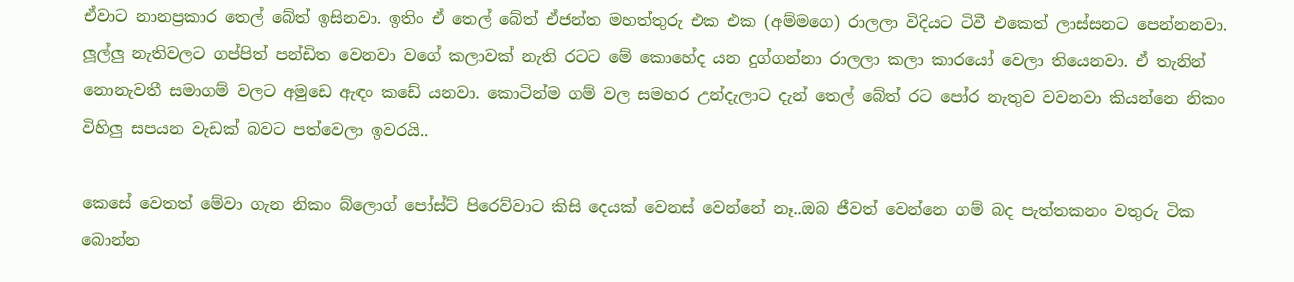ඒවාට නානප්‍රකාර තෙල් බේත් ඉසිනවා. ඉතිං ඒ තෙල් බේත් ඒජන්ත මහත්තුරු එක එක (අම්මගෙ) රාලලා විදියට ටිවී එකෙත් ලාස්සනට පෙන්නනවා. ලූල්ලු නැතිවලට ගප්පිත් පන්ඩිත වෙනවා වගේ කලාවක් නැති රටට මේ කොහේද යන දුග්ගන්නා රාලලා කලා කාරයෝ වෙලා තියෙනවා. ඒ තැනින් නොනැවතී සමාගම් වලට අමුඩෙ ඇඳං කඩේ යනවා. කොටින්ම ගම් වල සමහර උන්දැලාට දැන් තෙල් බේත් රට පෝර නැතුව වවනවා කියන්නෙ නිකං විහිලු සපයන වැඩක් බවට පත්වෙලා ඉවරයි..

කෙසේ වෙතත් මේවා ගැන නිකං බ්ලොග් පෝස්ට් පිරෙව්වාට කිසි දෙයක් වෙනස් වෙන්නේ නෑ..ඔබ ජීවත් වෙන්නෙ ගම් බද පැත්තකනං වතුරු ටික බොන්න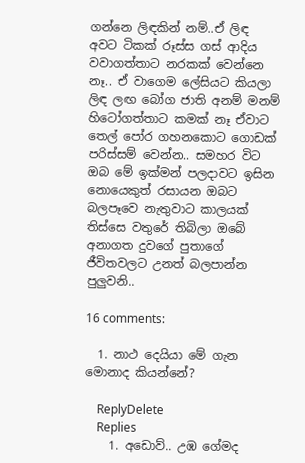ගන්නෙ ලිඳකින් නම්..ඒ ලිඳ අවට ටිකක් රූස්ස ගස් ආදිය වවාගත්තාට නරකක් වෙන්නෙ නෑ.. ඒ වාගෙම ලේසියට කියලා ලිඳ ලඟ බෝග ජාති අනම් මනම් හිටෝගත්තාට කමක් නෑ ඒවාට තෙල් පෝර ගහනකොට ගොඩක් පරිස්සම් වෙන්න.. සමහර විට ඔබ මේ ඉක්මන් පලදාවට ඉසින නොයෙකුත් රසායන ඔබට බලපෑවෙ නැතුවාට කාලයක් තිස්සෙ වතුරේ තිබිලා ඔබේ අනාගත දුවගේ පුතාගේ ජීවිතවලට උනත් බලපාන්න පුලුවනි..

16 comments:

  1. නාථ දෙයියා මේ ගැන මොනාද කියන්නේ?

    ReplyDelete
    Replies
    1. අඩොව්.. උඹ ගේමද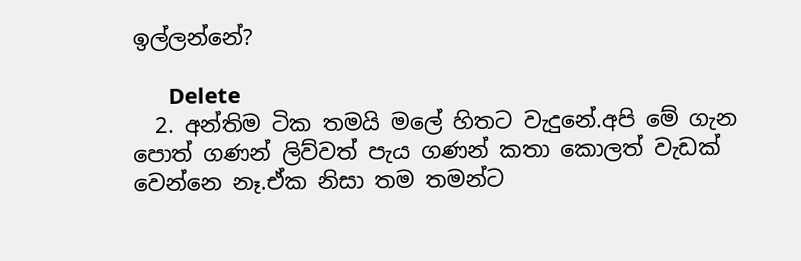ඉල්ලන්නේ?

      Delete
  2. අන්තිම ටික තමයි මලේ හිතට වැදුනේ.අපි මේ ගැන පොත් ගණන් ලිව්වත් පැය ගණන් කතා කොලත් වැඩක් වෙන්නෙ නෑ.ඒක නිසා තම තමන්ට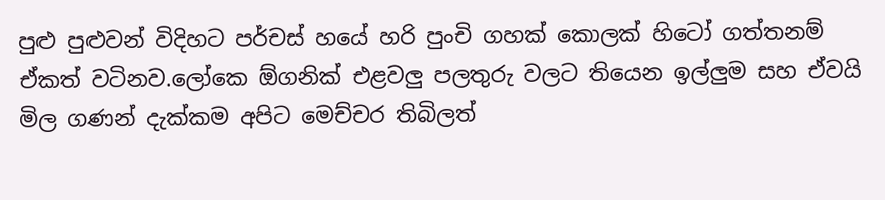පුළු පුළුවන් විදිහට පර්චස් හයේ හරි පුංචි ගහක් කොලක් හිටෝ ගත්තනම් ඒකත් වටිනව.ලෝකෙ ඕගනික් එළවලු පලතුරු වලට තියෙන ඉල්ලුම සහ ඒවයි මිල ගණන් දැක්කම අපිට මෙච්චර තිබිලත්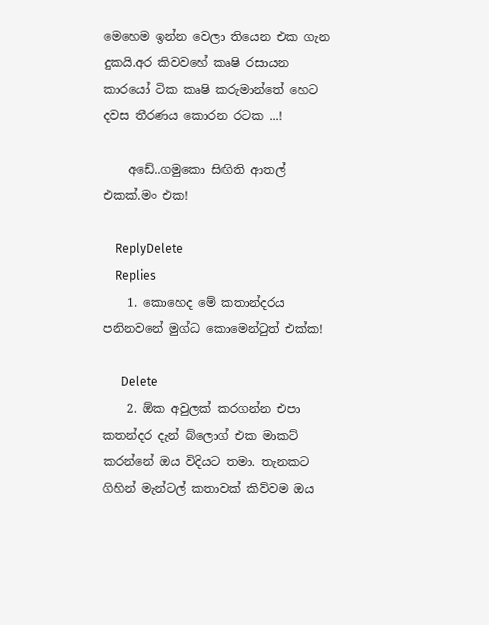මෙහෙම ඉන්න වෙලා තියෙන එක ගැන දුකයි.අර කිවවහේ කෘෂි රසායන කාරයෝ ටික කෘෂි කරුමාන්තේ හෙට දවස තීරණය කොරන රටක ...!

    අඩේ..ගමුකො සිඟිති ආතල් එකක්.මං එක!

    ReplyDelete
    Replies
    1. කොහෙද මේ කතාන්දරය පනිනවනේ මුග්ධ කොමෙන්ටුත් එක්ක!

      Delete
    2. ඕක අවුලක් කරගන්න එපා කතන්දර දැන් බ්ලොග් එක මාකට් කරන්නේ ඔය විදියට තමා. තැනකට ගිහින් මැන්ටල් කතාවක් කිව්වම ඔය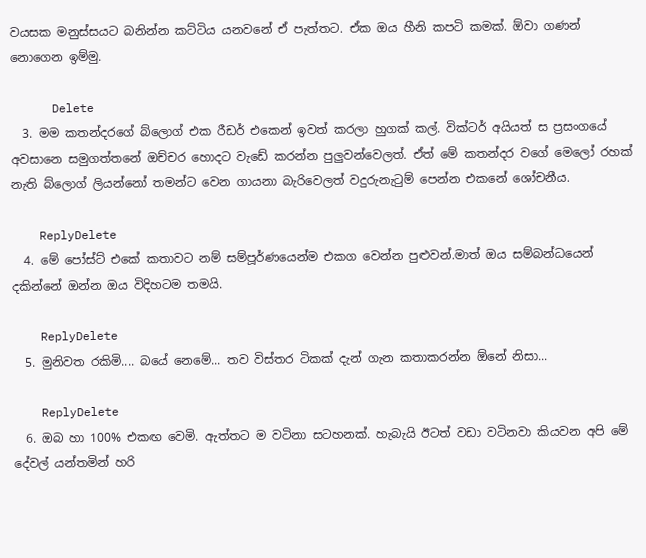වයසක මනුස්සයට බනින්න කට්ටිය යනවනේ ඒ පැත්තට. ඒක ඔය හීනි කපටි කමක්. ඕවා ගණන් නොගෙන ඉම්මු.

      Delete
  3. මම කතන්දරගේ බ්ලොග් එක රීඩර් එකෙන් ඉවත් කරලා හුගක් කල්. වික්ටර් අයියත් ස ප්‍රසංගයේ අවසානෙ සමුගත්තනේ ඔච්චර හොදට වැඩේ කරන්න පුලුවන්වෙලත්. ඒත් මේ කතන්දර වගේ මෙලෝ රහක් නැති බ්ලොග් ලියන්නෝ තමන්ට වෙන ගායනා බැරිවෙලත් වදුරුනැටුම් පෙන්න එකනේ ශෝචනීය.

    ReplyDelete
  4. මේ පෝස්ට් එකේ කතාවට නම් සම්පූර්ණයෙන්ම එකග වෙන්න පුළුවන්.මාත් ඔය සම්බන්ධයෙන් දකින්නේ ඔන්න ඔය විදිහටම තමයි.

    ReplyDelete
  5. මුනිවත රකිමි.... බයේ නෙමේ... තව විස්තර ටිකක් දැන් ගැන කතාකරන්න ඕනේ නිසා...

    ReplyDelete
  6. ඔබ හා 100% එකඟ වෙමි. ඇත්තට ම වටිනා සටහනක්. හැබැයි ඊටත් වඩා වටිනවා කියවන අපි මේ දේවල් යන්තමින් හරි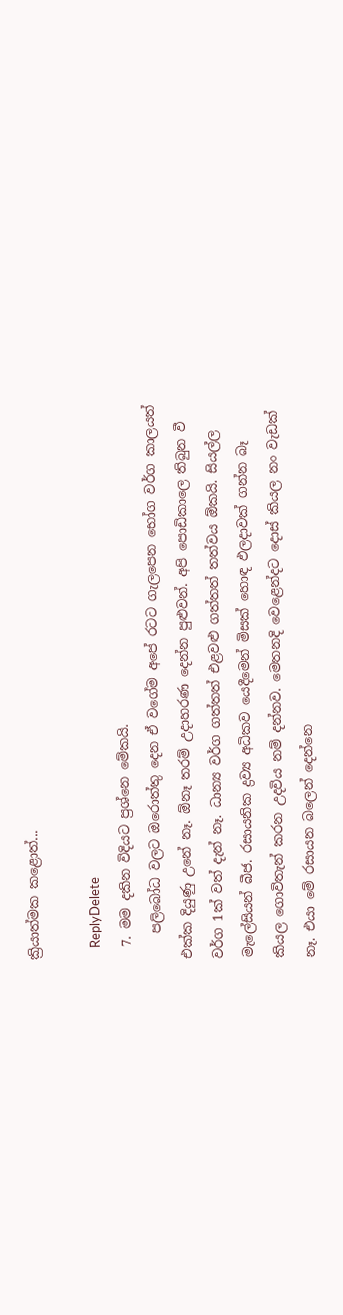ක්‍රියාත්මක කළොත්...

    ReplyDelete
  7. මම දකින විදියට ප්‍රශ්නෙ මේකයි.
    පලිබෝධ වලට ඔරොත්තු දෙන ඒ වගේම අපේ රටට ගැලපෙන භෝග වර්ග කාලයත් එක්ක දියුණු උනේ නෑ. ඕනෑ තරම් උදාහරණ දෙන්න පුළුවන්. අපි පොඩිකාලෙ තිබුන වී වර්ග 1ක් වත් දැන් නෑ. ධාන්‍ය වර්ග ගත්තත් එළවළු ගත්තත් තත්වය ඕකයි. සියල්ල මැලේසියන් බීජ. රසායනික ද්‍රව්‍ය අධිකව යෙදීමෙන් මිසක් හොඳ ඵලදාවක් ගන්න බෑ කියල ගොවිතැන් කරන උදවිය නම් දන්නව. මෙතනදි වෙළෙන්දට දොස් කියල නං වැඩක් නෑ. එයා මේ රසායන බලෙන් දෙන්නෙ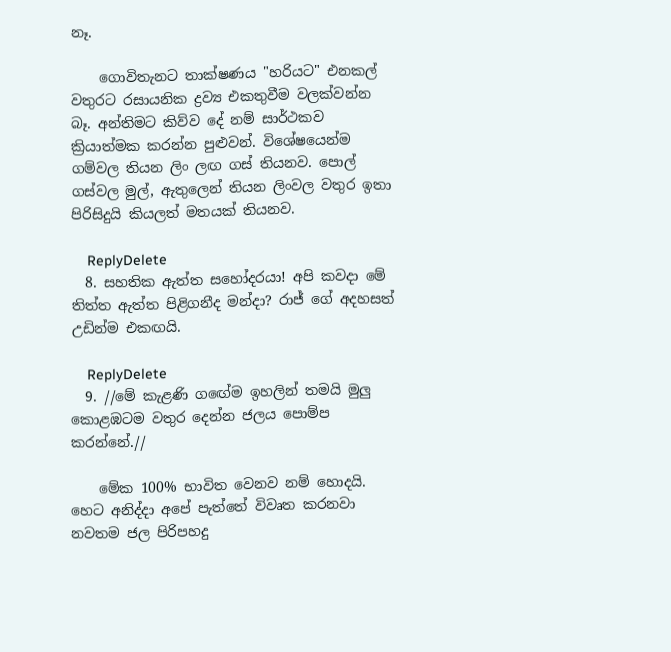නෑ.

    ගොවිතැනට තාක්ෂණය "හරියට" එනකල් වතුරට රසායනික ද්‍රව්‍ය එකතුවීම වලක්වන්න බෑ. අන්තිමට කිව්ව දේ නම් සාර්ථකව ක්‍රියාත්මක කරන්න පුළුවන්. විශේෂයෙන්ම ගම්වල තියන ලිං ලඟ ගස් තියනව. පොල් ගස්වල මුල්, ඇතුලෙන් තියන ලිංවල වතුර ඉතා පිරිසිදුයි කියලත් මතයක් තියනව.

    ReplyDelete
  8. සහතික ඇත්ත සහෝදරයා! අපි කවදා මේ තිත්ත ඇත්ත පිළිගනීද මන්දා? රාජ් ගේ අදහසත් උඩින්ම එකඟයි.

    ReplyDelete
  9. //මේ කැළණි ගඟේම ඉහලින් තමයි මුලු කොළඹටම වතුර දෙන්න ජලය පොම්ප කරන්නේ.//

    මේක 100% භාවිත වෙනව නම් හොදයි. හෙට අනිද්දා අපේ පැත්තේ විවෘත කරනවා නවතම ජල පිරිපහදු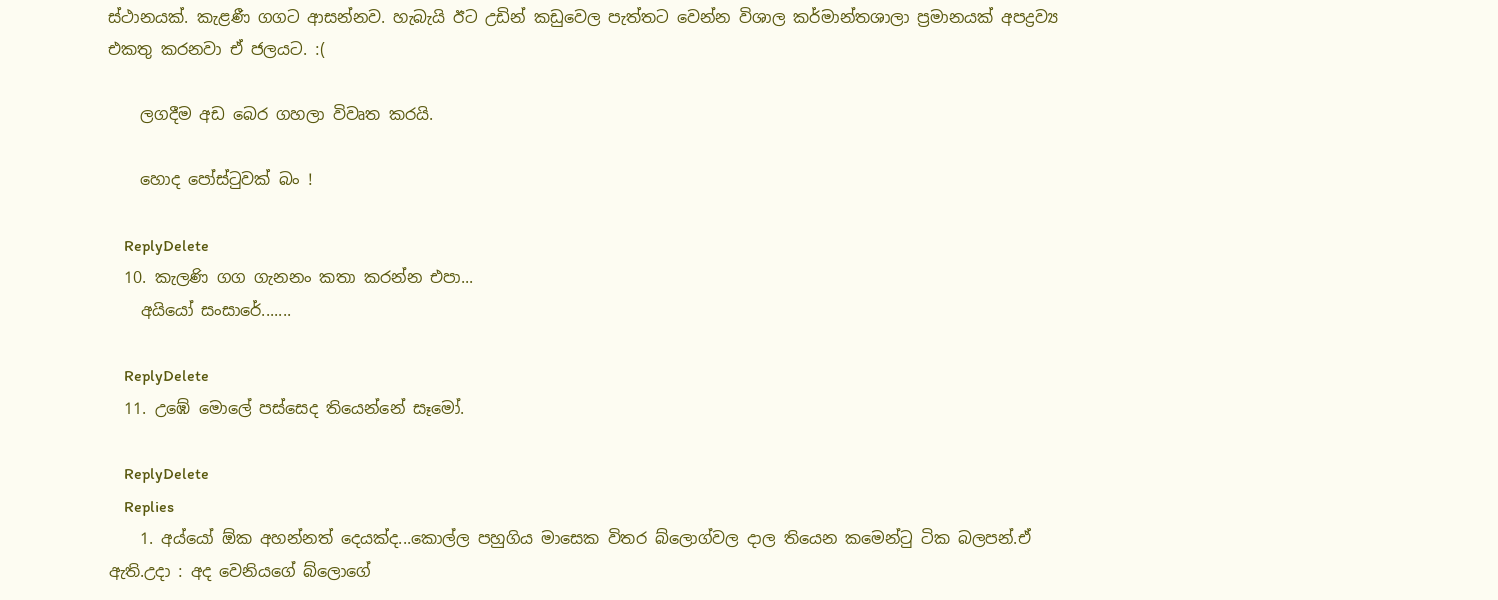ස්ථානයක්. කැළණී ගගට ආසන්නව. හැබැයි ඊට උඩින් කඩුවෙල පැත්තට වෙන්න විශාල කර්මාන්තශාලා ප්‍රමානයක් අපද්‍රව්‍ය එකතු කරනවා ඒ ජලයට. :(

    ලගදීම අඩ බෙර ගහලා විවෘත කරයි.

    හොද පෝස්ටුවක් බං !

    ReplyDelete
  10. කැලණි ගග ගැනනං කතා කරන්න එපා...
    අයියෝ සංසාරේ.......

    ReplyDelete
  11. උඹේ මොලේ පස්සෙද තියෙන්නේ සෑමෝ.

    ReplyDelete
    Replies
    1. අය්යෝ ඕක අහන්නත් දෙයක්ද...කොල්ල පහුගිය මාසෙක විතර බ්ලොග්වල දාල තියෙන කමෙන්ටු ටික බලපන්.ඒ ඇති.උදා : අද වෙනියගේ බ්ලොගේ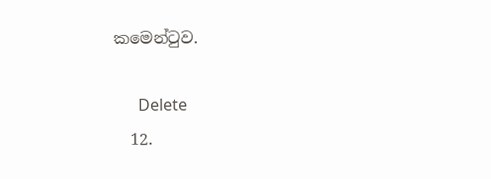කමෙන්ටුව.

      Delete
  12.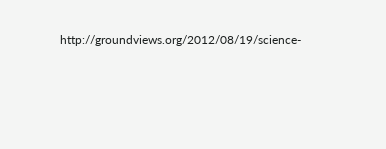http://groundviews.org/2012/08/19/science-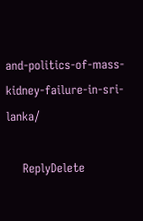and-politics-of-mass-kidney-failure-in-sri-lanka/

    ReplyDelete